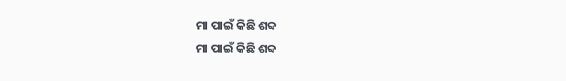ମା ପାଇଁ କିଛି ଶବ୍ଦ
ମା ପାଇଁ କିଛି ଶବ୍ଦ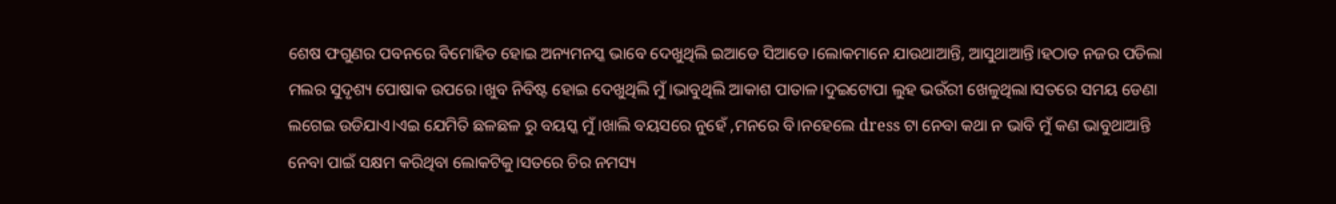ଶେଷ ଫଗୁଣର ପବନରେ ବିମୋହିତ ହୋଇ ଅନ୍ୟମନସ୍କ ଭାବେ ଦେଖୁଥିଲି ଇଆଡେ ସିଆଡେ।ଲୋକମାନେ ଯାଉଥାଆନ୍ତି, ଆସୁଥାଆନ୍ତି।ହଠାତ ନଜର ପଡିଲା ମଲର ସୁଦୃଶ୍ୟ ପୋଷାକ ଉପରେ।ଖୁବ ନିବିଷ୍ଟ ହୋଇ ଦେଖୁଥିଲି ମୁଁ।ଭାବୁଥିଲି ଆକାଶ ପାତାଳ।ଦୁଇଟୋପା ଲୁହ ଭଉଁରୀ ଖେଳୁଥିଲା।ସତରେ ସମୟ ଡେଣା ଲଗେଇ ଉଡିଯାଏ।ଏଇ ଯେମିତି ଛଳଛଳ ରୁ ବୟସ୍କ ମୁଁ।ଖାଲି ବୟସରେ ନୁହେଁ ,ମନରେ ବି।ନହେଲେ dress ଟା ନେବା କଥା ନ ଭାବି ମୁଁ କଣ ଭାବୁଥାଆନ୍ତି ନେବା ପାଇଁ ସକ୍ଷମ କରିଥିବା ଲୋକଟିକୁ।ସତରେ ଚିର ନମସ୍ୟ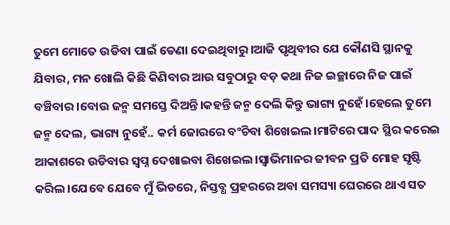ତୁମେ ମୋତେ ଉଡିବା ପାଇଁ ଡେଣା ଦେଇଥିବାରୁ।ଆଜି ପୃଥିବୀର ଯେ କୌଣସି ସ୍ଥାନକୁ ଯିବାର, ମନ ଖୋଲି କିଛି କିଣିବାର ଆଉ ସବୁଠାରୁ ବଡ଼ କଥା ନିଜ ଇଚ୍ଛାରେ ନିଜ ପାଇଁ ବଞ୍ଚିବାର।ବୋଉ ଜନ୍ମ ସମସ୍ତେ ଦିଅନ୍ତି।କହନ୍ତି ଜନ୍ମ ଦେଲି କିନ୍ତୁ ଭାଗ୍ୟ ନୁହେଁ।ହେଲେ ତୁମେ ଜନ୍ମ ଦେଲ, ଭାଗ୍ୟ ନୁହେଁ.. କର୍ମ ଜୋରରେ ବଂଚିବା ଶିଖେଇଲ।ମାଟିରେ ପାଦ ସ୍ଥିର କରେଇ ଆକାଶରେ ଉଡିବାର ସ୍ବପ୍ନ ଦେଖାଇବା ଶିଖେଇଲ।ସ୍ୱାଭିମାନର ଜୀବନ ପ୍ରତି ମୋହ ସୃଷ୍ଟି କରିଲ।ଯେବେ ଯେବେ ମୁଁ ଭିଡରେ, ନିସ୍ତବ୍ଧ ପ୍ରହରରେ ଅବା ସମସ୍ୟା ଘେରରେ ଥାଏ ସତ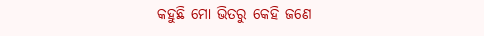କହୁଛି ମୋ ଭିତରୁ କେହି ଜଣେ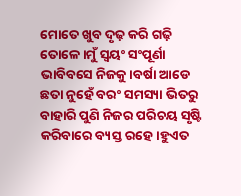ମୋତେ ଖୁବ ଦୃଢ଼ କରି ଗଢ଼ି ତୋଳେ।ମୁଁ ସ୍ୱୟଂ ସଂପୂର୍ଣା ଭାବିବସେ ନିଜକୁ।ବର୍ଷା ଆଡେ ଛତା ନୁହେଁ ବରଂ ସମସ୍ୟା ଭିତରୁ ବାହାରି ପୁଣି ନିଜର ପରିଚୟ ସୃଷ୍ଟି କରିବାରେ ବ୍ୟସ୍ତ ରହେ।ହୁଏତ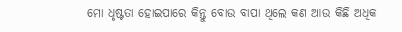ମୋ ଧୃଷ୍ଟତା ହୋଇପାରେ କିନ୍ତୁ ବୋଉ ବାପା ଥିଲେ କଣ ଆଉ କିଛି ଅଧିକ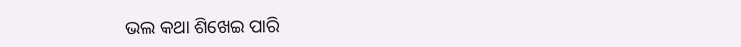ଭଲ କଥା ଶିଖେଇ ପାରି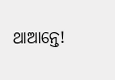ଥାଆନ୍ତେ!